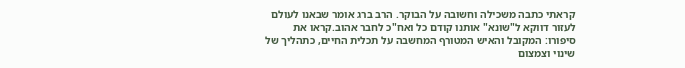קראתי כתבה משכילה וחשובה על הבוקר. הרב ברג אומר שבאנו לעולם לעזור דווקא ל"שונא" אותנו קודם כל ואח"כ לחבר אהוב.קראו את סיפורו: המקובל והאיש המטורף המחשבה על תכלית החיים, כתהליך של שינוי וצמצום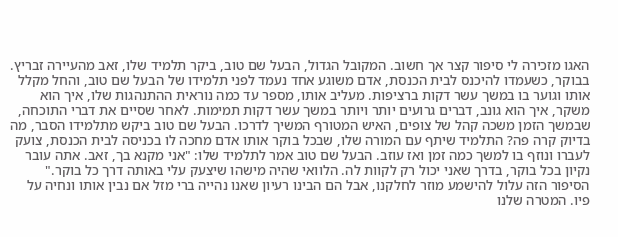האגו מזכירה לי סיפור קצר אך חשוב. המקובל הגדול, הבעל שם טוב, ביקר תלמיד שלו, זאב מהעיירה זבריץ. בבוקר, כשעמדו להיכנס לבית הכנסת, אדם משוגע אחד נעמד לפני תלמידו של הבעל שם טוב, והחל מקלל אותו וגוער בו במשך עשר דקות ברציפות. מעליב אותו, מספר עד כמה נוראית ההתנהגות שלו, איך הוא משקר, איך הוא גונב, דברים גרועים יותר ויותר במשך עשר דקות תמימות. לאחר שסיים את דברי התוכחה, שבמשך הזמן משכה קהל של צופים, האיש המטורף המשיך לדרכו. הבעל שם טוב ביקש מתלמידו הסבר, מה בדיוק קרה פה? התלמיד שיתף עם המורה שלו, שבכל בוקר אותו אדם מחכה לו בכניסה לבית הכנסת, צועק לעברו ונוזף בו למשך כמה זמן ואז עוזב. הבעל שם טוב אמר לתלמיד שלו: "אני מקנא בך, זאב. אתה עובר נקיון בכל בוקר, בדרך שאני יכול רק לקוות לה. הלוואי שהיה מישהו שיצעק עלי באותה דרך כל בוקר." הסיפור הזה עלול להישמע מוזר לחלקנו, אבל הם הבינו רעיון שאנו נהייה ברי מזל אם נבין אותו ונחיה על פיו. המטרה שלנו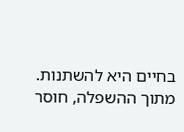בחיים היא להשתנות. מתוך ההשפלה, חוסר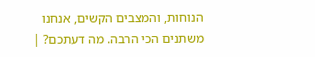הנוחות, והמצבים הקשים, אנחנו משתנים הכי הרבה. מה דעתכם? |